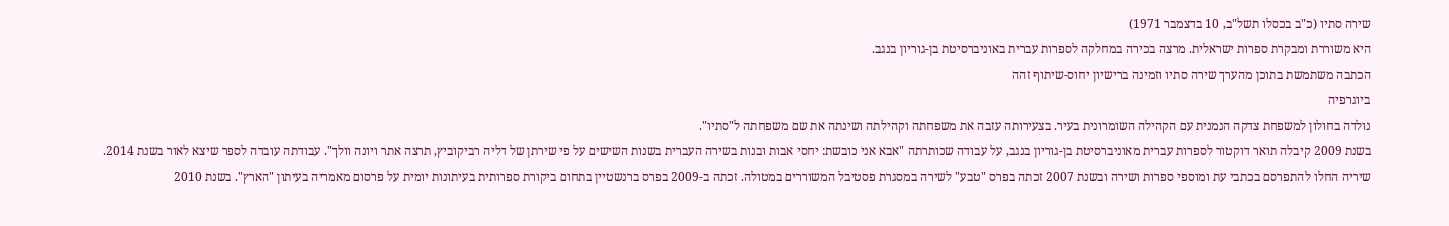שירה סתיו (כ"ב בכסלו תשל"ב, 10 בדצמבר 1971)
היא משוררת ומבקרת ספרות ישראלית. מרצה בכירה במחלקה לספרות עברית באוניברסיטת בן-גוריון בנגב.
הכתבה משתמשת בתוכן מהערך שירה סתיו וזמינה ברישיון יחוס-שיתוף זהה
ביוגרפיה
נולדה בחולון למשפחת צדקה הנמנית עם הקהילה השומרונית בעיר. בצעירותה עזבה את משפחתה וקהילתה ושינתה את שם משפחתה ל"סתיו".
בשנת 2009 קיבלה תואר דוקטור לספרות עברית מאוניברסיטת בן-גוריון בנגב, על עבודה שכותרתה "אבא אני כובשת: יחסי אבות ובנות בשירה העברית בשנות השישים על פי שירתן של דליה רביקוביץ, תרצה אתר ויונה וולך". עבודתה עובדה לספר שיצא לאור בשנת 2014.
שיריה החלו להתפרסם בכתבי עת ומוספי ספרות ושירה ובשנת 2007 זכתה בפרס "טבע" לשירה במסגרת פסטיבל המשוררים במטולה. זכתה ב-2009 בפרס ברנשטיין בתחום ביקורת ספרותית בעיתונות יומית על פרסום מאמריה בעיתון "הארץ". בשנת 2010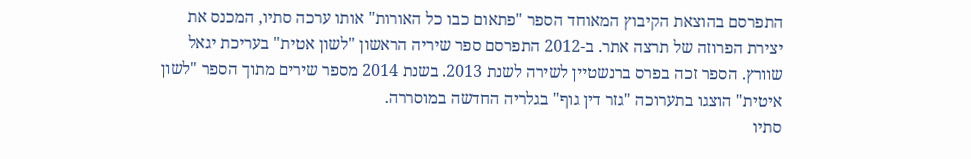התפרסם בהוצאת הקיבוץ המאוחד הספר "פתאום כבו כל האורות" אותו ערכה סתיו, המכנס את יצירת הפרוזה של תרצה אתר. ב-2012 התפרסם ספר שיריה הראשון "לשון אטית" בעריכת יגאל שוורץ. הספר זכה בפרס ברנשטיין לשירה לשנת 2013. בשנת 2014 מספר שירים מתוך הספר "לשון איטית" הוצגו בתערוכה "גזר דין גוף" בגלריה החדשה במוסררה.
סתיו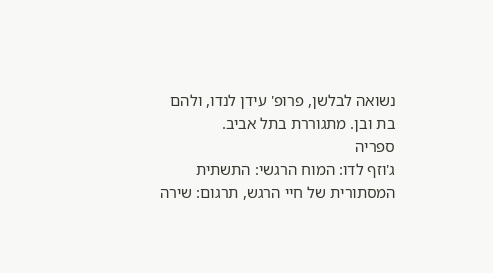נשואה לבלשן, פרופ' עידן לנדו, ולהם בת ובן. מתגוררת בתל אביב.
ספריה
ג'וזף לדו: המוח הרגשי: התשתית המסתורית של חיי הרגש, תרגום: שירה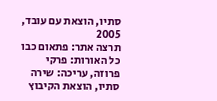סתיו, הוצאת עם עובד, 2005
תרצה אתר: פתאום כבו כל האורות: פרקי פרוזה, עריכה: שירה סתיו, הוצאת הקיבוץ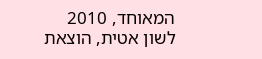המאוחד, 2010
לשון אטית, הוצאת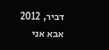דביר, 2012
אבא אני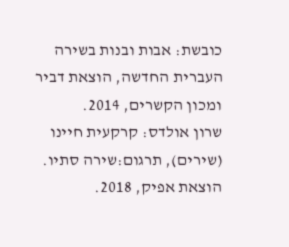כובשת: אבות ובנות בשירה העברית החדשה, הוצאת דביר ומכון הקשרים, 2014.
שרון אולדס: קרקעית חיינו (שירים), תרגום:שירה סתיו. הוצאת אפיק, 2018.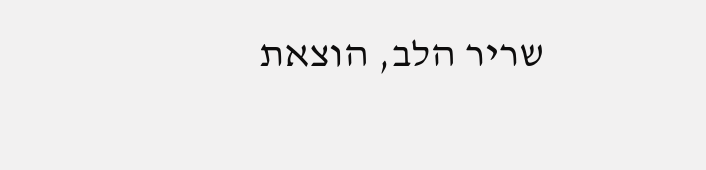שריר הלב, הוצאת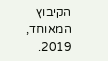הקיבוץ המאוחד, 2019.